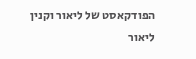הפודקאסט של ליאור וקנין
ליאור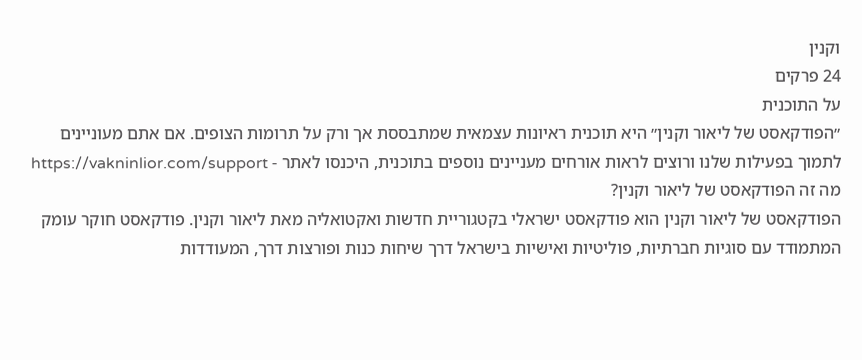וקנין
24 פרקים
על התוכנית
״הפודקאסט של ליאור וקנין״ היא תוכנית ראיונות עצמאית שמתבססת אך ורק על תרומות הצופים. אם אתם מעוניינים לתמוך בפעילות שלנו ורוצים לראות אורחים מעניינים נוספים בתוכנית, היכנסו לאתר - https://vakninlior.com/support
מה זה הפודקאסט של ליאור וקנין?
הפודקאסט של ליאור וקנין הוא פודקאסט ישראלי בקטגוריית חדשות ואקטואליה מאת ליאור וקנין. פודקאסט חוקר עומק המתמודד עם סוגיות חברתיות, פוליטיות ואישיות בישראל דרך שיחות כנות ופורצות דרך, המעודדות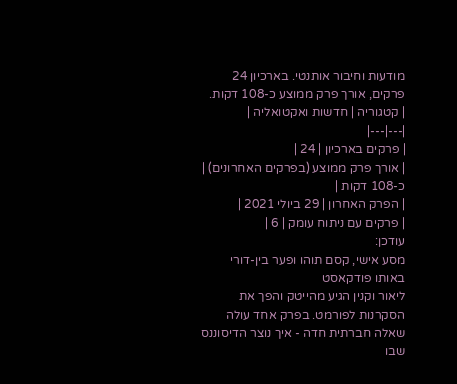מודעות וחיבור אותנטי. בארכיון 24 פרקים, אורך פרק ממוצע כ-108 דקות.
| קטגוריה | חדשות ואקטואליה |
|---|---|
| פרקים בארכיון | 24 |
| אורך פרק ממוצע (בפרקים האחרונים) | כ-108 דקות |
| הפרק האחרון | 29 ביולי 2021 |
| פרקים עם ניתוח עומק | 6 |
עודכן:
מסע אישי, קסם תוהו ופער בין-דורי באותו פודקאסט
ליאור וקנין הגיע מהייטק והפך את הסקרנות לפורמט. בפרק אחד עולה שאלה חברתית חדה - איך נוצר הדיסוננס שבו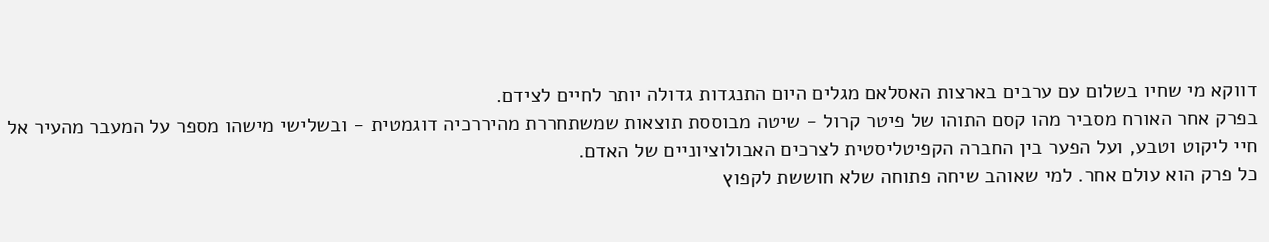דווקא מי שחיו בשלום עם ערבים בארצות האסלאם מגלים היום התנגדות גדולה יותר לחיים לצידם.
בפרק אחר האורח מסביר מהו קסם התוהו של פיטר קרול - שיטה מבוססת תוצאות שמשתחררת מהיררכיה דוגמטית - ובשלישי מישהו מספר על המעבר מהעיר אל חיי ליקוט וטבע, ועל הפער בין החברה הקפיטליסטית לצרכים האבולוציוניים של האדם.
כל פרק הוא עולם אחר. למי שאוהב שיחה פתוחה שלא חוששת לקפוץ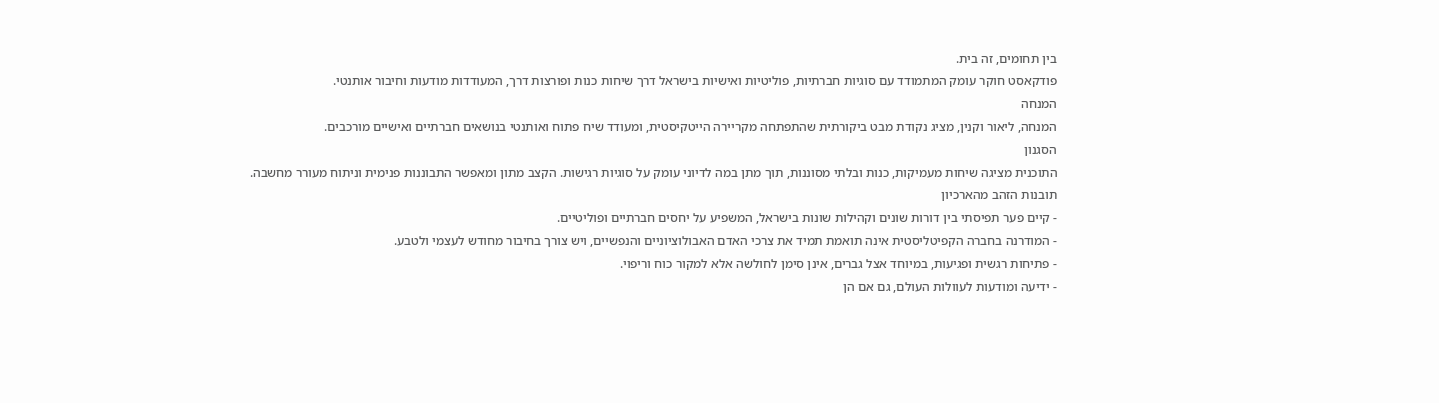בין תחומים, זה בית.
פודקאסט חוקר עומק המתמודד עם סוגיות חברתיות, פוליטיות ואישיות בישראל דרך שיחות כנות ופורצות דרך, המעודדות מודעות וחיבור אותנטי.
המנחה
המנחה, ליאור וקנין, מציג נקודת מבט ביקורתית שהתפתחה מקריירה הייטקיסטית, ומעודד שיח פתוח ואותנטי בנושאים חברתיים ואישיים מורכבים.
הסגנון
התוכנית מציגה שיחות מעמיקות, כנות ובלתי מסוננות, תוך מתן במה לדיוני עומק על סוגיות רגישות. הקצב מתון ומאפשר התבוננות פנימית וניתוח מעורר מחשבה.
תובנות הזהב מהארכיון
- קיים פער תפיסתי בין דורות שונים וקהילות שונות בישראל, המשפיע על יחסים חברתיים ופוליטיים.
- המודרנה בחברה הקפיטליסטית אינה תואמת תמיד את צרכי האדם האבולוציוניים והנפשיים, ויש צורך בחיבור מחודש לעצמי ולטבע.
- פתיחות רגשית ופגיעות, במיוחד אצל גברים, אינן סימן לחולשה אלא למקור כוח וריפוי.
- ידיעה ומודעות לעוולות העולם, גם אם הן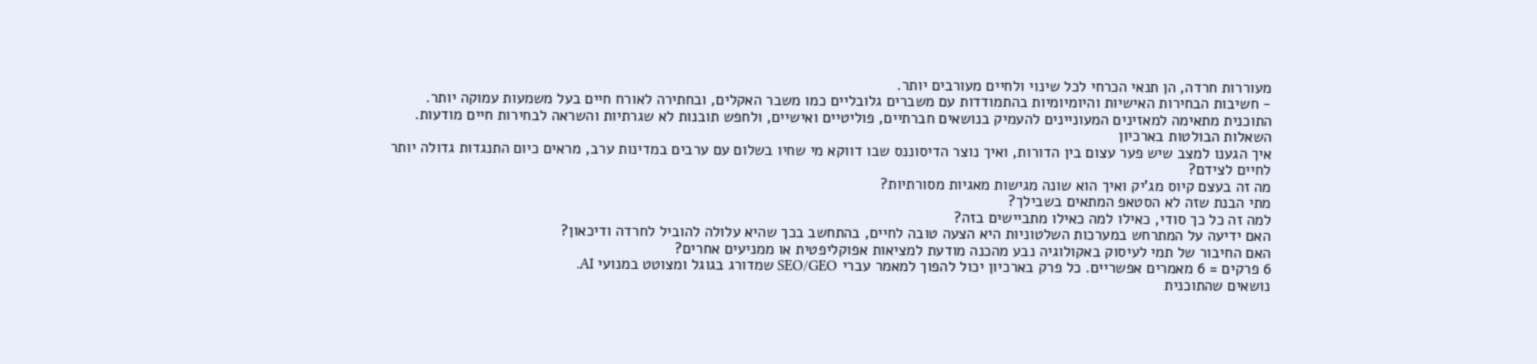מעוררות חרדה, הן תנאי הכרחי לכל שינוי ולחיים מעורבים יותר.
- חשיבות הבחירות האישיות והיומיומיות בהתמודדות עם משברים גלובליים כמו משבר האקלים, ובחתירה לאורח חיים בעל משמעות עמוקה יותר.
התוכנית מתאימה למאזינים המעוניינים להעמיק בנושאים חברתיים, פוליטיים ואישיים, ולחפש תובנות לא שגרתיות והשראה לבחירות חיים מודעות.
השאלות הבולטות בארכיון
איך הגענו למצב שיש פער עצום בין הדורות, ואיך נוצר הדיסוננס שבו דווקא מי שחיו בשלום עם ערבים במדינות ערב, מראים כיום התנגדות גדולה יותר לחיים לצידם?
מה זה בעצם קיוס מג'יק ואיך הוא שונה מגישות מאגיות מסורתיות?
מתי הבנת שזה לא הסטאפ המתאים בשבילך?
למה זה כל כך סודי, כאילו למה כאילו מתביישים בזה?
האם ידיעה על המתרחש במערכות השלטוניות היא הצעה טובה לחיים, בהתחשב בכך שהיא עלולה להוביל לחרדה ודיכאון?
האם החיבור של תמי לעיסוק באקולוגיה נבע מהכנה מודעת למציאות אפוקליפטית או ממניעים אחרים?
6 פרקים = 6 מאמרים אפשריים. כל פרק בארכיון יכול להפוך למאמר עברי SEO/GEO שמדורג בגוגל ומצוטט במנועי AI.
נושאים שהתוכנית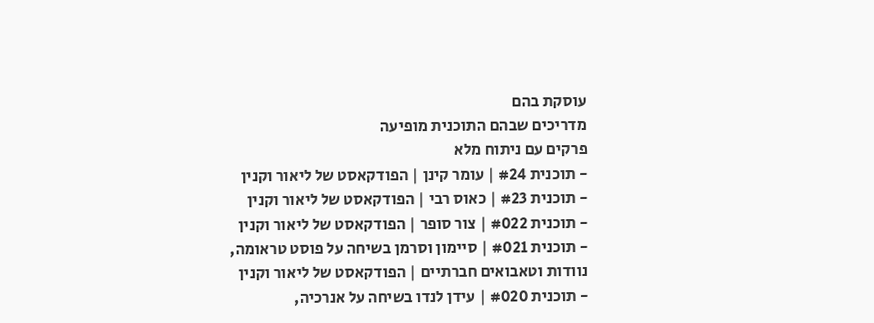עוסקת בהם
מדריכים שבהם התוכנית מופיעה
פרקים עם ניתוח מלא
- תוכנית #24 | עומר קינן | הפודקאסט של ליאור וקנין
- תוכנית #23 | כאוס רבי | הפודקאסט של ליאור וקנין
- תוכנית #022 | צור סופר | הפודקאסט של ליאור וקנין
- תוכנית #021 | סיימון וסרמן בשיחה על פוסט טראומה, נוודות וטאבואים חברתיים | הפודקאסט של ליאור וקנין
- תוכנית #020 | עידן לנדו בשיחה על אנרכיה,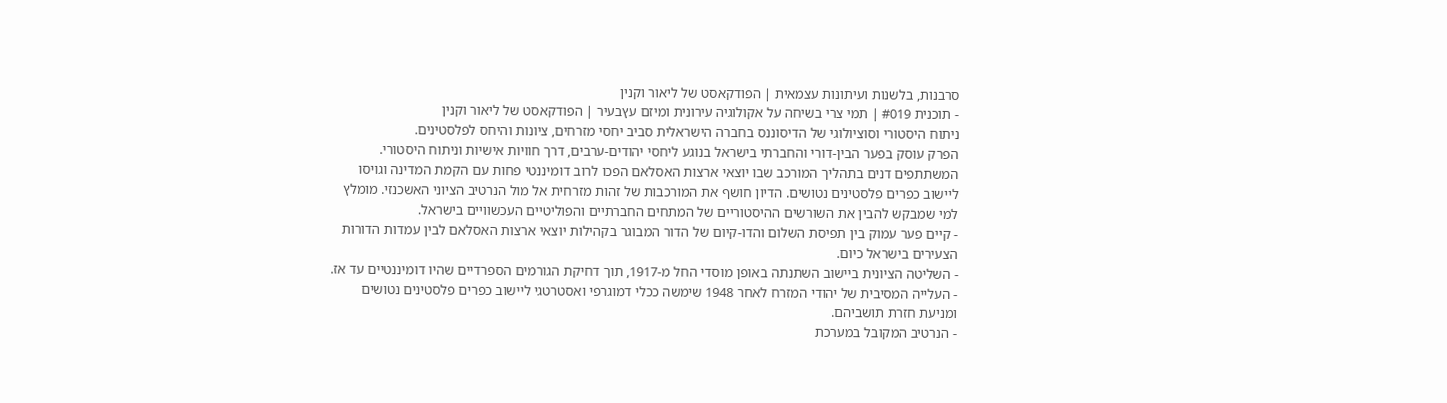סרבנות, בלשנות ועיתונות עצמאית | הפודקאסט של ליאור וקנין
- תוכנית #019 | תמי צרי בשיחה על אקולוגיה עירונית ומיזם עץבעיר | הפודקאסט של ליאור וקנין
ניתוח היסטורי וסוציולוגי של הדיסוננס בחברה הישראלית סביב יחסי מזרחים, ציונות והיחס לפלסטינים.
הפרק עוסק בפער הבין-דורי והחברתי בישראל בנוגע ליחסי יהודים-ערבים, דרך חוויות אישיות וניתוח היסטורי. המשתתפים דנים בתהליך המורכב שבו יוצאי ארצות האסלאם הפכו לרוב דומיננטי פחות עם הקמת המדינה וגויסו ליישוב כפרים פלסטינים נטושים. הדיון חושף את המורכבות של זהות מזרחית אל מול הנרטיב הציוני האשכנזי. מומלץ למי שמבקש להבין את השורשים ההיסטוריים של המתחים החברתיים והפוליטיים העכשוויים בישראל.
- קיים פער עמוק בין תפיסת השלום והדו-קיום של הדור המבוגר בקהילות יוצאי ארצות האסלאם לבין עמדות הדורות הצעירים בישראל כיום.
- השליטה הציונית ביישוב השתנתה באופן מוסדי החל מ-1917, תוך דחיקת הגורמים הספרדיים שהיו דומיננטיים עד אז.
- העלייה המסיבית של יהודי המזרח לאחר 1948 שימשה ככלי דמוגרפי ואסטרטגי ליישוב כפרים פלסטינים נטושים ומניעת חזרת תושביהם.
- הנרטיב המקובל במערכת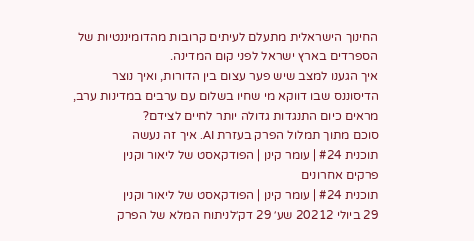החינוך הישראלית מתעלם לעיתים קרובות מהדומיננטיות של הספרדים בארץ ישראל לפני קום המדינה.
איך הגענו למצב שיש פער עצום בין הדורות, ואיך נוצר הדיסוננס שבו דווקא מי שחיו בשלום עם ערבים במדינות ערב, מראים כיום התנגדות גדולה יותר לחיים לצידם?
סוכם מתוך תמלול הפרק בעזרת AI. איך זה נעשה
תוכנית #24 | עומר קינן | הפודקאסט של ליאור וקנין
פרקים אחרונים
תוכנית #24 | עומר קינן | הפודקאסט של ליאור וקנין
29 ביולי 20212 שע׳ 29 דק׳לניתוח המלא של הפרק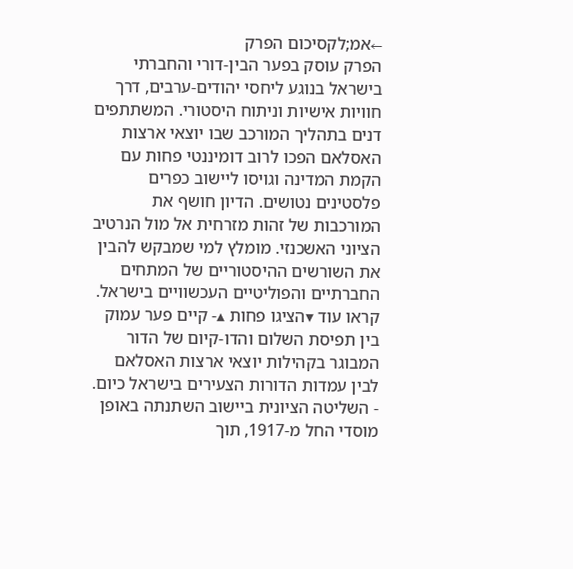←אמ;לקסיכום הפרק
הפרק עוסק בפער הבין-דורי והחברתי בישראל בנוגע ליחסי יהודים-ערבים, דרך חוויות אישיות וניתוח היסטורי. המשתתפים דנים בתהליך המורכב שבו יוצאי ארצות האסלאם הפכו לרוב דומיננטי פחות עם הקמת המדינה וגויסו ליישוב כפרים פלסטינים נטושים. הדיון חושף את המורכבות של זהות מזרחית אל מול הנרטיב הציוני האשכנזי. מומלץ למי שמבקש להבין את השורשים ההיסטוריים של המתחים החברתיים והפוליטיים העכשוויים בישראל.
קראו עוד ▾הציגו פחות ▴- קיים פער עמוק בין תפיסת השלום והדו-קיום של הדור המבוגר בקהילות יוצאי ארצות האסלאם לבין עמדות הדורות הצעירים בישראל כיום.
- השליטה הציונית ביישוב השתנתה באופן מוסדי החל מ-1917, תוך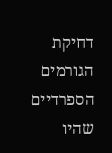דחיקת הגורמים הספרדיים שהיו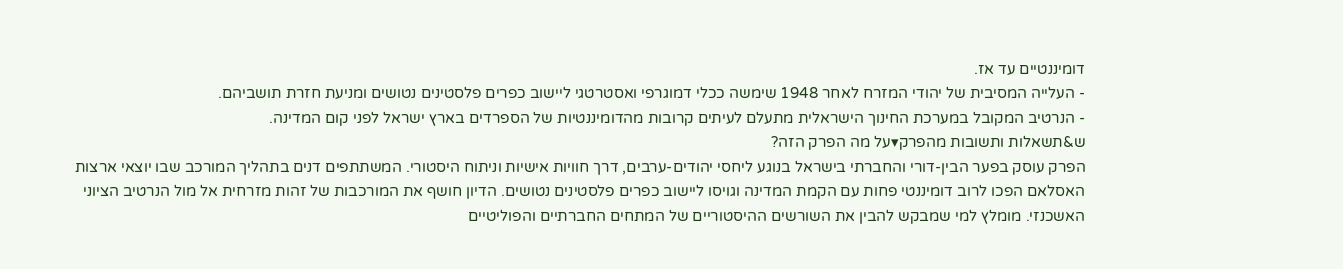דומיננטיים עד אז.
- העלייה המסיבית של יהודי המזרח לאחר 1948 שימשה ככלי דמוגרפי ואסטרטגי ליישוב כפרים פלסטינים נטושים ומניעת חזרת תושביהם.
- הנרטיב המקובל במערכת החינוך הישראלית מתעלם לעיתים קרובות מהדומיננטיות של הספרדים בארץ ישראל לפני קום המדינה.
ש&תשאלות ותשובות מהפרק▾על מה הפרק הזה?
הפרק עוסק בפער הבין-דורי והחברתי בישראל בנוגע ליחסי יהודים-ערבים, דרך חוויות אישיות וניתוח היסטורי. המשתתפים דנים בתהליך המורכב שבו יוצאי ארצות האסלאם הפכו לרוב דומיננטי פחות עם הקמת המדינה וגויסו ליישוב כפרים פלסטינים נטושים. הדיון חושף את המורכבות של זהות מזרחית אל מול הנרטיב הציוני האשכנזי. מומלץ למי שמבקש להבין את השורשים ההיסטוריים של המתחים החברתיים והפוליטיים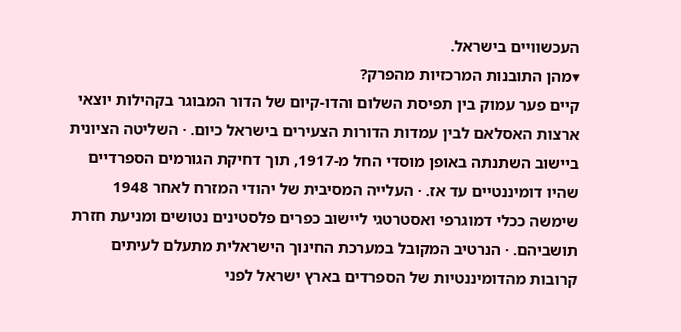העכשוויים בישראל.
▾מהן התובנות המרכזיות מהפרק?
קיים פער עמוק בין תפיסת השלום והדו-קיום של הדור המבוגר בקהילות יוצאי ארצות האסלאם לבין עמדות הדורות הצעירים בישראל כיום. · השליטה הציונית ביישוב השתנתה באופן מוסדי החל מ-1917, תוך דחיקת הגורמים הספרדיים שהיו דומיננטיים עד אז. · העלייה המסיבית של יהודי המזרח לאחר 1948 שימשה ככלי דמוגרפי ואסטרטגי ליישוב כפרים פלסטינים נטושים ומניעת חזרת תושביהם. · הנרטיב המקובל במערכת החינוך הישראלית מתעלם לעיתים קרובות מהדומיננטיות של הספרדים בארץ ישראל לפני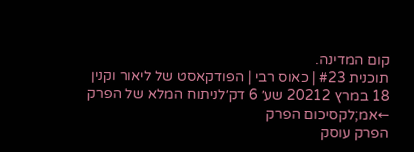קום המדינה.
תוכנית #23 | כאוס רבי | הפודקאסט של ליאור וקנין
18 במרץ 20212 שע׳ 6 דק׳לניתוח המלא של הפרק ←אמ;לקסיכום הפרק
הפרק עוסק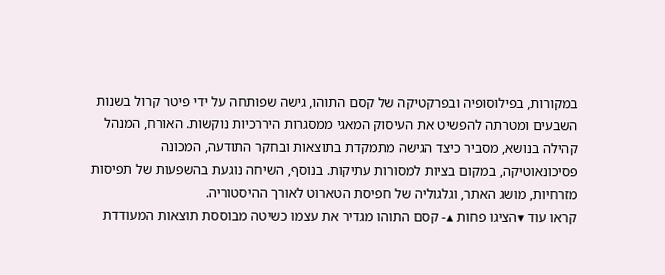במקורות, בפילוסופיה ובפרקטיקה של קסם התוהו, גישה שפותחה על ידי פיטר קרול בשנות השבעים ומטרתה להפשיט את העיסוק המאגי ממסגרות היררכיות נוקשות. האורח, המנהל קהילה בנושא, מסביר כיצד הגישה מתמקדת בתוצאות ובחקר התודעה, המכונה פסיכונאוטיקה, במקום בציות למסורות עתיקות. בנוסף, השיחה נוגעת בהשפעות של תפיסות מזרחיות, מושג האתר, וגלגוליה של חפיסת הטארוט לאורך ההיסטוריה.
קראו עוד ▾הציגו פחות ▴- קסם התוהו מגדיר את עצמו כשיטה מבוססת תוצאות המעודדת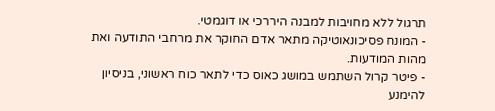תרגול ללא מחויבות למבנה היררכי או דוגמטי.
- המונח פסיכונאוטיקה מתאר אדם החוקר את מרחבי התודעה ואת מהות המודעות.
- פיטר קרול השתמש במושג כאוס כדי לתאר כוח ראשוני, בניסיון להימנע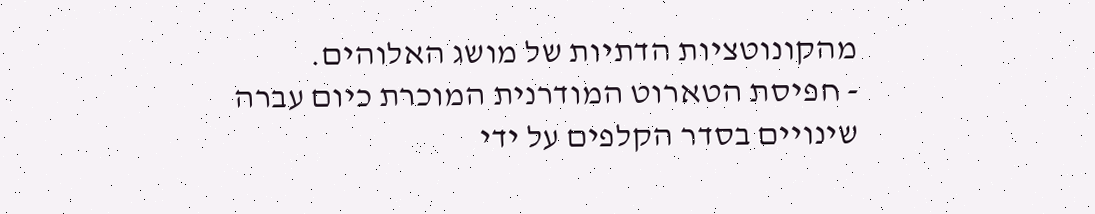מהקונוטציות הדתיות של מושג האלוהים.
- חפיסת הטארוט המודרנית המוכרת כיום עברה שינויים בסדר הקלפים על ידי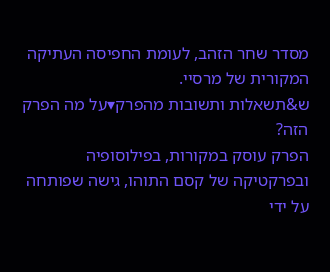מסדר שחר הזהב, לעומת החפיסה העתיקה המקורית של מרסיי.
ש&תשאלות ותשובות מהפרק▾על מה הפרק הזה?
הפרק עוסק במקורות, בפילוסופיה ובפרקטיקה של קסם התוהו, גישה שפותחה על ידי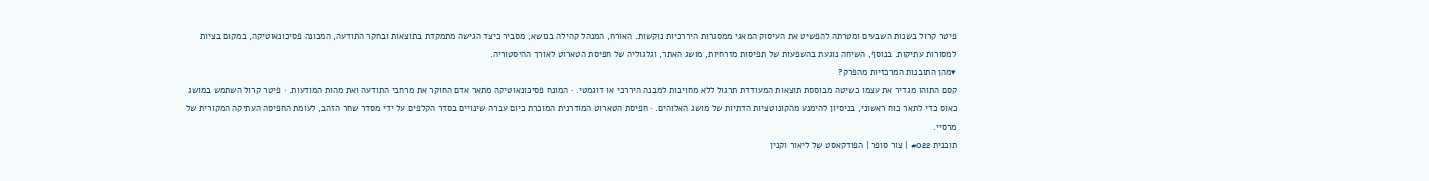פיטר קרול בשנות השבעים ומטרתה להפשיט את העיסוק המאגי ממסגרות היררכיות נוקשות. האורח, המנהל קהילה בנושא, מסביר כיצד הגישה מתמקדת בתוצאות ובחקר התודעה, המכונה פסיכונאוטיקה, במקום בציות למסורות עתיקות. בנוסף, השיחה נוגעת בהשפעות של תפיסות מזרחיות, מושג האתר, וגלגוליה של חפיסת הטארוט לאורך ההיסטוריה.
▾מהן התובנות המרכזיות מהפרק?
קסם התוהו מגדיר את עצמו כשיטה מבוססת תוצאות המעודדת תרגול ללא מחויבות למבנה היררכי או דוגמטי. · המונח פסיכונאוטיקה מתאר אדם החוקר את מרחבי התודעה ואת מהות המודעות. · פיטר קרול השתמש במושג כאוס כדי לתאר כוח ראשוני, בניסיון להימנע מהקונוטציות הדתיות של מושג האלוהים. · חפיסת הטארוט המודרנית המוכרת כיום עברה שינויים בסדר הקלפים על ידי מסדר שחר הזהב, לעומת החפיסה העתיקה המקורית של מרסיי.
תוכנית #022 | צור סופר | הפודקאסט של ליאור וקנין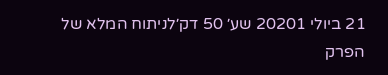21 ביולי 20201 שע׳ 50 דק׳לניתוח המלא של הפרק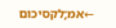←אמ;לקסיכום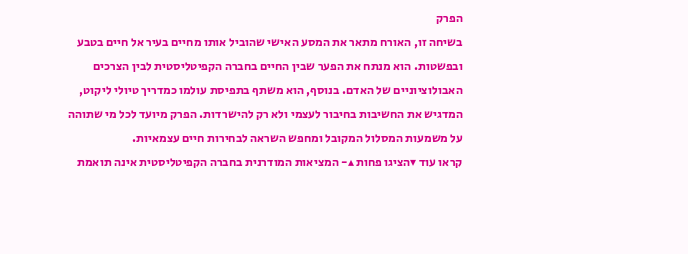הפרק
בשיחה זו, האורח מתאר את המסע האישי שהוביל אותו מחיים בעיר אל חיים בטבע ובפשטות. הוא מנתח את הפער שבין החיים בחברה הקפיטליסטית לבין הצרכים האבולוציוניים של האדם. בנוסף, הוא משתף בתפיסת עולמו כמדריך טיולי ליקוט, המדגיש את החשיבות בחיבור לעצמי ולא רק להישרדות. הפרק מיועד לכל מי שתוהה על משמעות המסלול המקובל ומחפש השראה לבחירות חיים עצמאיות.
קראו עוד ▾הציגו פחות ▴- המציאות המודרנית בחברה הקפיטליסטית אינה תואמת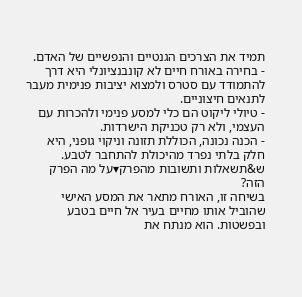תמיד את הצרכים הגנטיים והנפשיים של האדם.
- בחירה באורח חיים לא קונבנציונלי היא דרך להתמודד עם סטרס ולמצוא יציבות פנימית מעבר לתנאים חיצוניים.
- טיולי ליקוט הם כלי למסע פנימי ולהכרות עם העצמי, ולא רק טכניקת הישרדות.
- הכנה נכונה, הכוללת תזונה וניקוי גופני, היא חלק בלתי נפרד מהיכולת להתחבר לטבע.
ש&תשאלות ותשובות מהפרק▾על מה הפרק הזה?
בשיחה זו, האורח מתאר את המסע האישי שהוביל אותו מחיים בעיר אל חיים בטבע ובפשטות. הוא מנתח את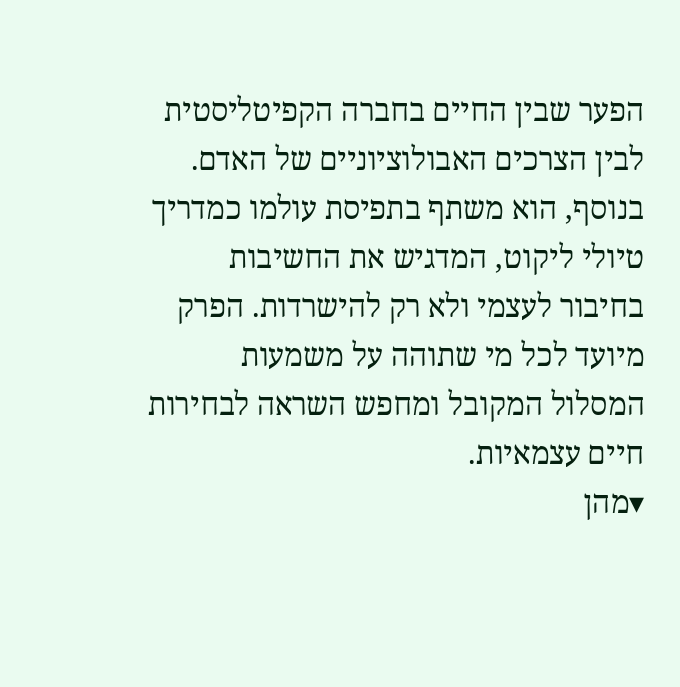הפער שבין החיים בחברה הקפיטליסטית לבין הצרכים האבולוציוניים של האדם. בנוסף, הוא משתף בתפיסת עולמו כמדריך טיולי ליקוט, המדגיש את החשיבות בחיבור לעצמי ולא רק להישרדות. הפרק מיועד לכל מי שתוהה על משמעות המסלול המקובל ומחפש השראה לבחירות חיים עצמאיות.
▾מהן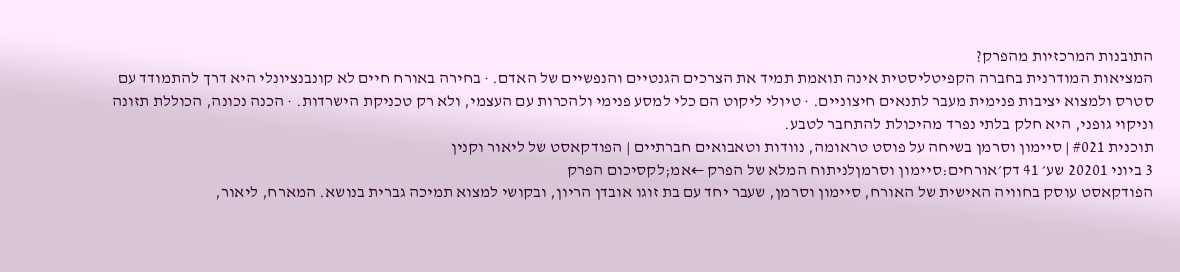התובנות המרכזיות מהפרק?
המציאות המודרנית בחברה הקפיטליסטית אינה תואמת תמיד את הצרכים הגנטיים והנפשיים של האדם. · בחירה באורח חיים לא קונבנציונלי היא דרך להתמודד עם סטרס ולמצוא יציבות פנימית מעבר לתנאים חיצוניים. · טיולי ליקוט הם כלי למסע פנימי ולהכרות עם העצמי, ולא רק טכניקת הישרדות. · הכנה נכונה, הכוללת תזונה וניקוי גופני, היא חלק בלתי נפרד מהיכולת להתחבר לטבע.
תוכנית #021 | סיימון וסרמן בשיחה על פוסט טראומה, נוודות וטאבואים חברתיים | הפודקאסט של ליאור וקנין
3 ביוני 20201 שע׳ 41 דק׳אורחים:סיימון וסרמןלניתוח המלא של הפרק ←אמ;לקסיכום הפרק
הפודקאסט עוסק בחוויה האישית של האורח, סיימון וסרמן, שעבר יחד עם בת זוגו אובדן הריון, ובקושי למצוא תמיכה גברית בנושא. המארח, ליאור,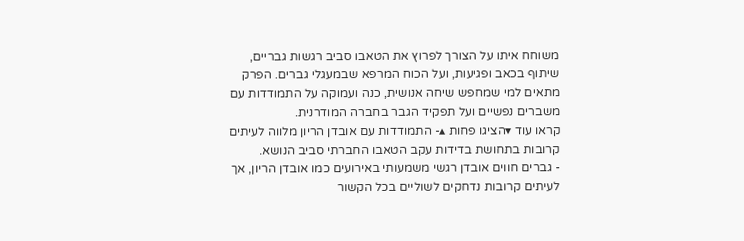משוחח איתו על הצורך לפרוץ את הטאבו סביב רגשות גבריים, שיתוף בכאב ופגיעות, ועל הכוח המרפא שבמעגלי גברים. הפרק מתאים למי שמחפש שיחה אנושית, כנה ועמוקה על התמודדות עם משברים נפשיים ועל תפקיד הגבר בחברה המודרנית.
קראו עוד ▾הציגו פחות ▴- התמודדות עם אובדן הריון מלווה לעיתים קרובות בתחושת בדידות עקב הטאבו החברתי סביב הנושא.
- גברים חווים אובדן רגשי משמעותי באירועים כמו אובדן הריון, אך לעיתים קרובות נדחקים לשוליים בכל הקשור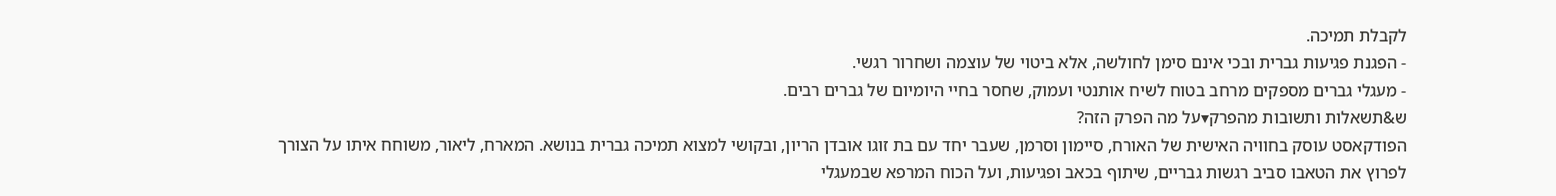לקבלת תמיכה.
- הפגנת פגיעות גברית ובכי אינם סימן לחולשה, אלא ביטוי של עוצמה ושחרור רגשי.
- מעגלי גברים מספקים מרחב בטוח לשיח אותנטי ועמוק, שחסר בחיי היומיום של גברים רבים.
ש&תשאלות ותשובות מהפרק▾על מה הפרק הזה?
הפודקאסט עוסק בחוויה האישית של האורח, סיימון וסרמן, שעבר יחד עם בת זוגו אובדן הריון, ובקושי למצוא תמיכה גברית בנושא. המארח, ליאור, משוחח איתו על הצורך לפרוץ את הטאבו סביב רגשות גבריים, שיתוף בכאב ופגיעות, ועל הכוח המרפא שבמעגלי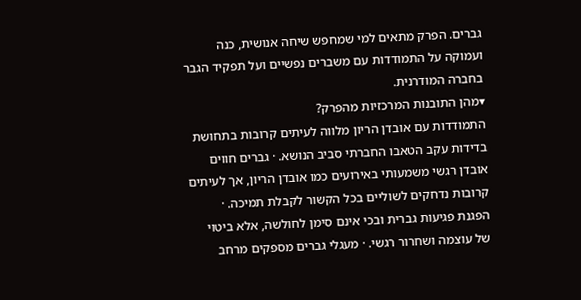גברים. הפרק מתאים למי שמחפש שיחה אנושית, כנה ועמוקה על התמודדות עם משברים נפשיים ועל תפקיד הגבר בחברה המודרנית.
▾מהן התובנות המרכזיות מהפרק?
התמודדות עם אובדן הריון מלווה לעיתים קרובות בתחושת בדידות עקב הטאבו החברתי סביב הנושא. · גברים חווים אובדן רגשי משמעותי באירועים כמו אובדן הריון, אך לעיתים קרובות נדחקים לשוליים בכל הקשור לקבלת תמיכה. · הפגנת פגיעות גברית ובכי אינם סימן לחולשה, אלא ביטוי של עוצמה ושחרור רגשי. · מעגלי גברים מספקים מרחב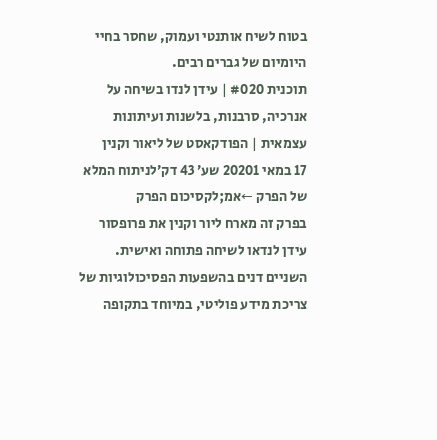בטוח לשיח אותנטי ועמוק, שחסר בחיי היומיום של גברים רבים.
תוכנית #020 | עידן לנדו בשיחה על אנרכיה, סרבנות, בלשנות ועיתונות עצמאית | הפודקאסט של ליאור וקנין
17 במאי 20201 שע׳ 43 דק׳לניתוח המלא של הפרק ←אמ;לקסיכום הפרק
בפרק זה מארח ליור וקנין את פרופסור עידן לנדאו לשיחה פתוחה ואישית. השניים דנים בהשפעות הפסיכולוגיות של צריכת מידע פוליטי, במיוחד בתקופה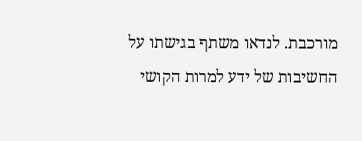מורכבת. לנדאו משתף בגישתו על החשיבות של ידע למרות הקושי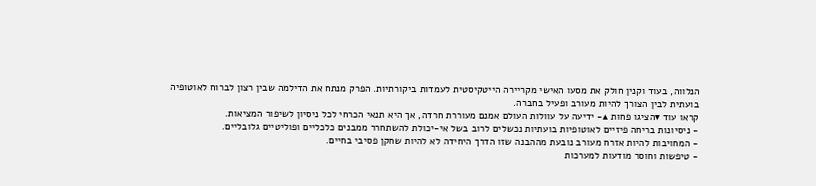הנלווה, בעוד וקנין חולק את מסעו האישי מקריירה הייטקיסטית לעמדות ביקורתיות. הפרק מנתח את הדילמה שבין רצון לברוח לאוטופיה בועתית לבין הצורך להיות מעורב ופעיל בחברה.
קראו עוד ▾הציגו פחות ▴- ידיעה על עוולות העולם אמנם מעוררת חרדה, אך היא תנאי הכרחי לכל ניסיון לשיפור המציאות.
- ניסיונות בריחה פיזיים לאוטופיות בועתיות נכשלים לרוב בשל אי-יכולת להשתחרר ממבנים כלכליים ופוליטיים גלובליים.
- המחויבות להיות אזרח מעורב נובעת מההבנה שזו הדרך היחידה לא להיות שחקן פסיבי בחיים.
- טיפשות וחוסר מודעות למערכות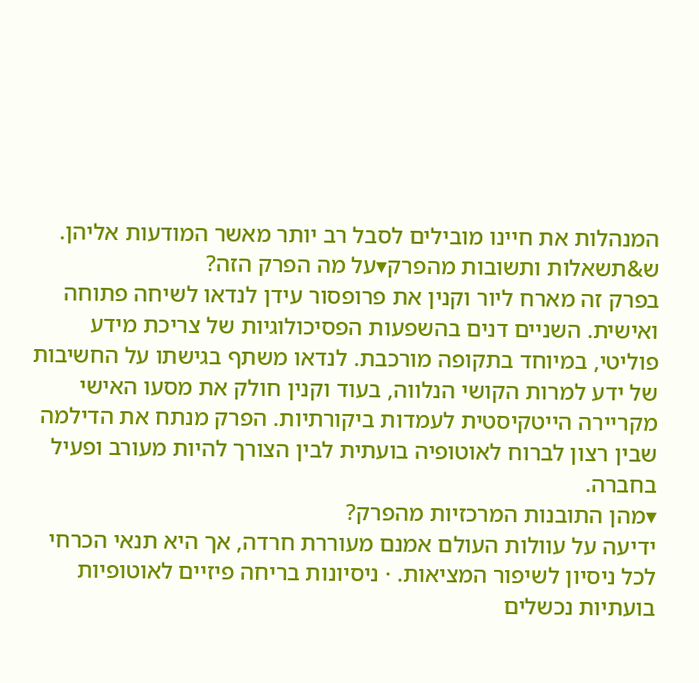המנהלות את חיינו מובילים לסבל רב יותר מאשר המודעות אליהן.
ש&תשאלות ותשובות מהפרק▾על מה הפרק הזה?
בפרק זה מארח ליור וקנין את פרופסור עידן לנדאו לשיחה פתוחה ואישית. השניים דנים בהשפעות הפסיכולוגיות של צריכת מידע פוליטי, במיוחד בתקופה מורכבת. לנדאו משתף בגישתו על החשיבות של ידע למרות הקושי הנלווה, בעוד וקנין חולק את מסעו האישי מקריירה הייטקיסטית לעמדות ביקורתיות. הפרק מנתח את הדילמה שבין רצון לברוח לאוטופיה בועתית לבין הצורך להיות מעורב ופעיל בחברה.
▾מהן התובנות המרכזיות מהפרק?
ידיעה על עוולות העולם אמנם מעוררת חרדה, אך היא תנאי הכרחי לכל ניסיון לשיפור המציאות. · ניסיונות בריחה פיזיים לאוטופיות בועתיות נכשלים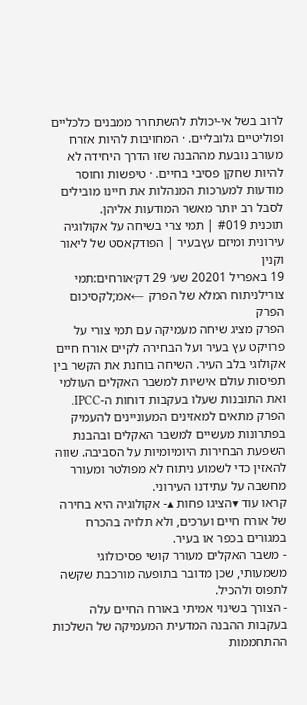לרוב בשל אי-יכולת להשתחרר ממבנים כלכליים ופוליטיים גלובליים. · המחויבות להיות אזרח מעורב נובעת מההבנה שזו הדרך היחידה לא להיות שחקן פסיבי בחיים. · טיפשות וחוסר מודעות למערכות המנהלות את חיינו מובילים לסבל רב יותר מאשר המודעות אליהן.
תוכנית #019 | תמי צרי בשיחה על אקולוגיה עירונית ומיזם עץבעיר | הפודקאסט של ליאור וקנין
19 באפריל 20201 שע׳ 29 דק׳אורחים:תמי צורילניתוח המלא של הפרק ←אמ;לקסיכום הפרק
הפרק מציג שיחה מעמיקה עם תמי צורי על פרויקט עץ בעיר ועל הבחירה לקיים אורח חיים אקולוגי בלב העיר. השיחה בוחנת את הקשר בין תפיסות עולם אישיות למשבר האקלים העולמי ואת התובנות שעלו בעקבות דוחות ה-IPCC. הפרק מתאים למאזינים המעוניינים להעמיק בפתרונות מעשיים למשבר האקלים ובהבנת השפעת הבחירות היומיומיות על הסביבה. שווה להאזין כדי לשמוע ניתוח לא מפולטר ומעורר מחשבה על עתידנו העירוני.
קראו עוד ▾הציגו פחות ▴- אקולוגיה היא בחירה של אורח חיים וערכים, ולא תלויה בהכרח במגורים בכפר או בעיר.
- משבר האקלים מעורר קושי פסיכולוגי משמעותי, שכן מדובר בתופעה מורכבת שקשה לתפוס ולהכיל.
- הצורך בשינוי אמיתי באורח החיים עלה בעקבות ההבנה המדעית המעמיקה של השלכות ההתחממות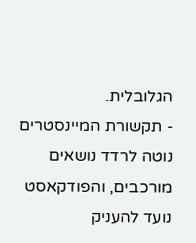הגלובלית.
- תקשורת המיינסטרים נוטה לרדד נושאים מורכבים, והפודקאסט נועד להעניק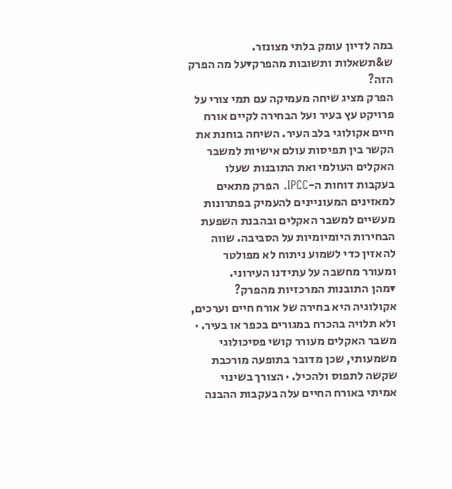במה לדיון עומק בלתי מצונזר.
ש&תשאלות ותשובות מהפרק▾על מה הפרק הזה?
הפרק מציג שיחה מעמיקה עם תמי צורי על פרויקט עץ בעיר ועל הבחירה לקיים אורח חיים אקולוגי בלב העיר. השיחה בוחנת את הקשר בין תפיסות עולם אישיות למשבר האקלים העולמי ואת התובנות שעלו בעקבות דוחות ה-IPCC. הפרק מתאים למאזינים המעוניינים להעמיק בפתרונות מעשיים למשבר האקלים ובהבנת השפעת הבחירות היומיומיות על הסביבה. שווה להאזין כדי לשמוע ניתוח לא מפולטר ומעורר מחשבה על עתידנו העירוני.
▾מהן התובנות המרכזיות מהפרק?
אקולוגיה היא בחירה של אורח חיים וערכים, ולא תלויה בהכרח במגורים בכפר או בעיר. · משבר האקלים מעורר קושי פסיכולוגי משמעותי, שכן מדובר בתופעה מורכבת שקשה לתפוס ולהכיל. · הצורך בשינוי אמיתי באורח החיים עלה בעקבות ההבנה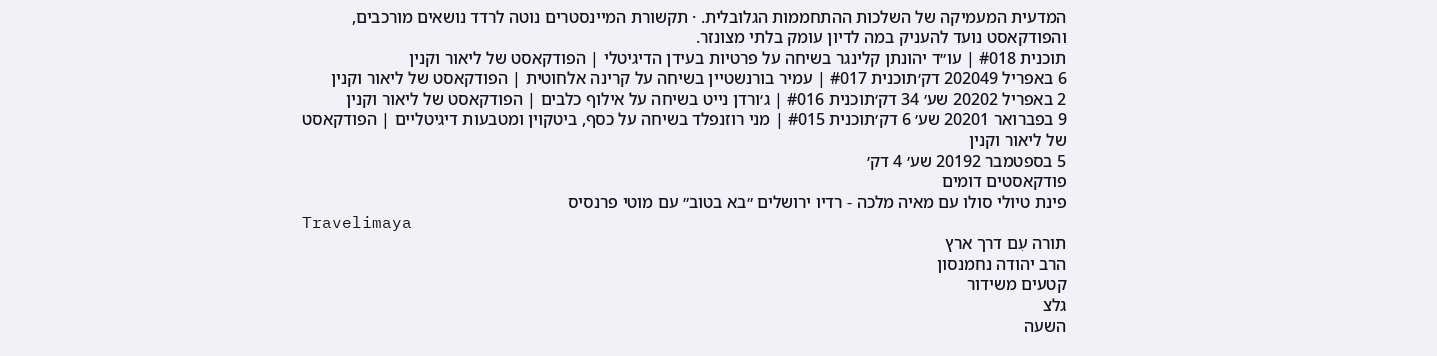המדעית המעמיקה של השלכות ההתחממות הגלובלית. · תקשורת המיינסטרים נוטה לרדד נושאים מורכבים, והפודקאסט נועד להעניק במה לדיון עומק בלתי מצונזר.
תוכנית #018 | עו״ד יהונתן קלינגר בשיחה על פרטיות בעידן הדיגיטלי | הפודקאסט של ליאור וקנין
6 באפריל 202049 דק׳תוכנית #017 | עמיר בורנשטיין בשיחה על קרינה אלחוטית | הפודקאסט של ליאור וקנין
2 באפריל 20202 שע׳ 34 דק׳תוכנית #016 | ג׳ורדן נייט בשיחה על אילוף כלבים | הפודקאסט של ליאור וקנין
9 בפברואר 20201 שע׳ 6 דק׳תוכנית #015 | מני רוזנפלד בשיחה על כסף, ביטקוין ומטבעות דיגיטליים | הפודקאסט של ליאור וקנין
5 בספטמבר 20192 שע׳ 4 דק׳
פודקאסטים דומים
פינת טיולי סולו עם מאיה מלכה - רדיו ירושלים ״בא בטוב״ עם מוטי פרנסיס
Travelimaya
תורה עִם דרך ארץ
הרב יהודה נחמנסון
קטעים משידור
גלצ
השעה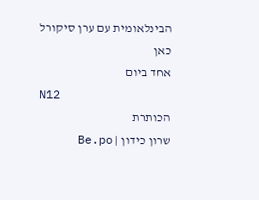הבינלאומית עם ערן סיקורל
כאן
אחד ביום
N12
הכותרת
שרון כידון | Be.po